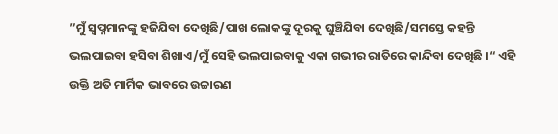”ମୁଁ ସ୍ବପ୍ନମାନଙ୍କୁ ହଜିଯିବା ଦେଖିଛି/ପାଖ ଲୋକଙ୍କୁ ଦୂରକୁ ଘୁଞ୍ଚିଯିବା ଦେଖିଛି/ସମସ୍ତେ କହନ୍ତି ଭଲପାଇବା ହସିବା ଶିଖାଏ/ମୁଁ ସେହି ଭଲପାଇବାକୁ ଏକା ଗଭୀର ରାତିରେ କାନ୍ଦିବା ଦେଖିଛି ।“ ଏହି ଉକ୍ତି ଅତି ମାର୍ମିକ ଭାବରେ ଉଚ୍ଚାରଣ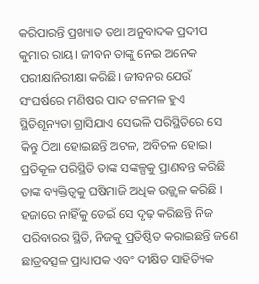କରିପାରନ୍ତି ପ୍ରଖ୍ୟାତ ତଥା ଅନୁବାଦକ ପ୍ରଦୀପ କୁମାର ରାୟ। ଜୀବନ ତାଙ୍କୁ ନେଇ ଅନେକ ପରୀକ୍ଷାନିରୀକ୍ଷା କରିଛି। ଜୀବନର ଯେଉଁ ସଂଘର୍ଷରେ ମଣିଷର ପାଦ ଟଳମଳ ହୁଏ ସ୍ଥିତିଶୂନ୍ୟତା ଗ୍ରାସିଯାଏ ସେଭଳି ପରିସ୍ଥିତିରେ ସେ କିନ୍ତୁ ଠିଆ ହୋଇଛନ୍ତି ଅଟଳ, ଅବିଚଳ ହୋଇ। ପ୍ରତିକୂଳ ପରିସ୍ଥିତି ତାଙ୍କ ସଙ୍କଳ୍ପକୁ ପ୍ରାଣବନ୍ତ କରିଛି ତାଙ୍କ ବ୍ୟକ୍ତିତ୍ୱକୁ ଘଷିମାଜି ଅଧିକ ଉଜ୍ଜ୍ୱଳ କରିଛି । ହଜାରେ ନାହିଁକୁ ଡେଇଁ ସେ ଦୃଢ଼ କରିଛନ୍ତି ନିଜ ପରିବାରର ସ୍ଥିତି, ନିଜକୁ ପ୍ରତିଷ୍ଠିତ କରାଇଛନ୍ତି ଜଣେ ଛାତ୍ରବତ୍ସଳ ପ୍ରାଧ୍ୟାପକ ଏବଂ ଦୀକ୍ଷିତ ସାହିତ୍ୟିକ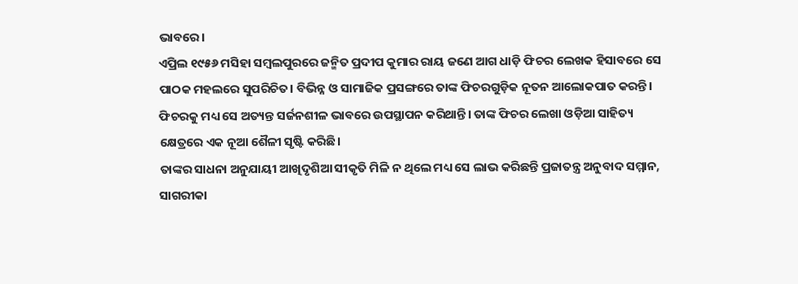ଭାବରେ।
ଏପ୍ରିଲ ୧୯୫୬ ମସିହା ସମ୍ବଲପୁରରେ ଜନ୍ମିତ ପ୍ରଦୀପ କୁମାର ରାୟ ଜଣେ ଆଗ ଧାଡ଼ି ଫିଚର ଲେଖକ ହିସାବରେ ସେ ପାଠକ ମହଲରେ ସୁପରିଚିତ। ବିଭିନ୍ନ ଓ ସାମାଜିକ ପ୍ରସଙ୍ଗରେ ତାଙ୍କ ଫିଚରଗୁଡ଼ିକ ନୂତନ ଆଲୋକପାତ କରନ୍ତି। ଫିଚରକୁ ମଧ୍ୟ ସେ ଅତ୍ୟନ୍ତ ସର୍ଜନଶୀଳ ଭାବରେ ଉପସ୍ଥାପନ କରିଥାନ୍ତି। ତାଙ୍କ ଫିଚର ଲେଖା ଓଡ଼ିଆ ସାହିତ୍ୟ କ୍ଷେତ୍ରରେ ଏକ ନୂଆ ଶୈଳୀ ସୃଷ୍ଟି କରିଛି।
ତାଙ୍କର ସାଧନା ଅନୁଯାୟୀ ଆଖିଦୃଶିଆ ସୀକୃତି ମିଳି ନ ଥିଲେ ମଧ୍ୟ ସେ ଲାଭ କରିଛନ୍ତି ପ୍ରଜାତନ୍ତ୍ର ଅନୁବାଦ ସମ୍ମାନ, ସାଗରୀକା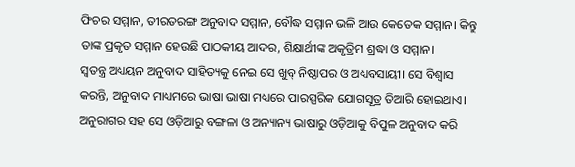ଫିଚର ସମ୍ମାନ, ତୀରତରଙ୍ଗ ଅନୁବାଦ ସମ୍ମାନ, ବୌଦ୍ଧ ସମ୍ମାନ ଭଳି ଆଉ କେତେକ ସମ୍ମାନ। କିନ୍ତୁ ତାଙ୍କ ପ୍ରକୃତ ସମ୍ମାନ ହେଉଛି ପାଠକୀୟ ଆଦର, ଶିକ୍ଷାର୍ଥୀଙ୍କ ଅକୃତ୍ରିମ ଶ୍ରଦ୍ଧା ଓ ସମ୍ମାନ।
ସ୍ବତନ୍ତ୍ର ଅଧ୍ୟୟନ ଅନୁବାଦ ସାହିତ୍ୟକୁ ନେଇ ସେ ଖୁବ୍ ନିଷ୍ଠାପର ଓ ଅଧ୍ୟବସାୟୀ। ସେ ବିଶ୍ୱାସ କରନ୍ତି, ଅନୁବାଦ ମାଧ୍ୟମରେ ଭାଷା ଭାଷା ମଧ୍ୟରେ ପାରସ୍ପରିକ ଯୋଗସୂତ୍ର ତିଆରି ହୋଇଥାଏ। ଅନୁରାଗର ସହ ସେ ଓଡ଼ିଆରୁ ବଙ୍ଗଳା ଓ ଅନ୍ୟାନ୍ୟ ଭାଷାରୁ ଓଡ଼ିଆକୁ ବିପୁଳ ଅନୁବାଦ କରି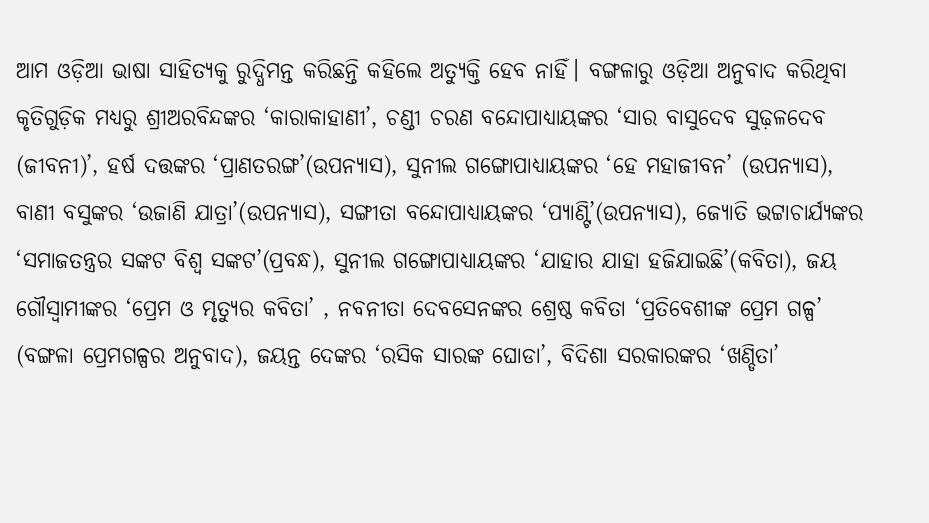ଆମ ଓଡ଼ିଆ ଭାଷା ସାହିତ୍ୟକୁ ରୁଦ୍ଧିମନ୍ତ କରିଛନ୍ତି କହିଲେ ଅତ୍ୟୁକ୍ତି ହେବ ନାହିଁ। ବଙ୍ଗଳାରୁ ଓଡ଼ିଆ ଅନୁବାଦ କରିଥିବା କୃତିଗୁଡ଼ିକ ମଧ୍ୟରୁ ଶ୍ରୀଅରବିନ୍ଦଙ୍କର ‘କାରାକାହାଣୀ’, ଚଣ୍ଡୀ ଚରଣ ବନ୍ଦୋପାଧ୍ୟାୟଙ୍କର ‘ସାର ବାସୁଦେବ ସୁଢ଼ଳଦେବ (ଜୀବନୀ)’, ହର୍ଷ ଦତ୍ତଙ୍କର ‘ପ୍ରାଣତରଙ୍ଗ’(ଉପନ୍ୟାସ), ସୁନୀଲ ଗଙ୍ଗୋପାଧ୍ୟାୟଙ୍କର ‘ହେ ମହାଜୀବନ’ (ଉପନ୍ୟାସ), ବାଣୀ ବସୁଙ୍କର ‘ଉଜାଣି ଯାତ୍ରା’(ଉପନ୍ୟାସ), ସଙ୍ଗୀତା ବନ୍ଦୋପାଧ୍ୟାୟଙ୍କର ‘ପ୍ୟାଣ୍ଟି’(ଉପନ୍ୟାସ), ଜ୍ୟୋତି ଭଟ୍ଟାଚାର୍ଯ୍ୟଙ୍କର ‘ସମାଜତନ୍ତ୍ରର ସଙ୍କଟ ବିଶ୍ୱ ସଙ୍କଟ’(ପ୍ରବନ୍ଧ), ସୁନୀଲ ଗଙ୍ଗୋପାଧ୍ୟାୟଙ୍କର ‘ଯାହାର ଯାହା ହଜିଯାଇଛି’(କବିତା), ଜୟ ଗୌସ୍ବାମୀଙ୍କର ‘ପ୍ରେମ ଓ ମୃତ୍ୟୁର କବିତା’ , ନବନୀତା ଦେବସେନଙ୍କର ଶ୍ରେଷ୍ଠ କବିତା ‘ପ୍ରତିବେଶୀଙ୍କ ପ୍ରେମ ଗଳ୍ପ’ (ବଙ୍ଗଳା ପ୍ରେମଗଳ୍ପର ଅନୁବାଦ), ଜୟନ୍ତ ଦେଙ୍କର ‘ରସିକ ସାରଙ୍କ ଘୋଡା’, ବିଦିଶା ସରକାରଙ୍କର ‘ଖଣ୍ଡିତା’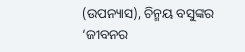(ଉପନ୍ୟାସ), ଚିନ୍ମୟ ବସୁଙ୍କର ‘ଜୀବନର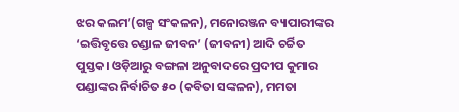ଝର କଲମ’(ଗଳ୍ପ ସଂକଳନ), ମନୋରଞ୍ଜନ ବ୍ୟାପାରୀଙ୍କର ‘ଇତ୍ତିବୃତ୍ତେ ଚଣ୍ଡାଳ ଜୀବନ’ (ଜୀବନୀ) ଆଦି ଚର୍ଚ୍ଚିତ ପୁସ୍ତକ। ଓଡ଼ିଆରୁ ବଙ୍ଗଳା ଅନୁବାଦରେ ପ୍ରଦୀପ କୁମାର ପଣ୍ଡାଙ୍କର ନିର୍ବାଚିତ ୫୦ (କବିତା ସଙ୍କଳନ), ମମତା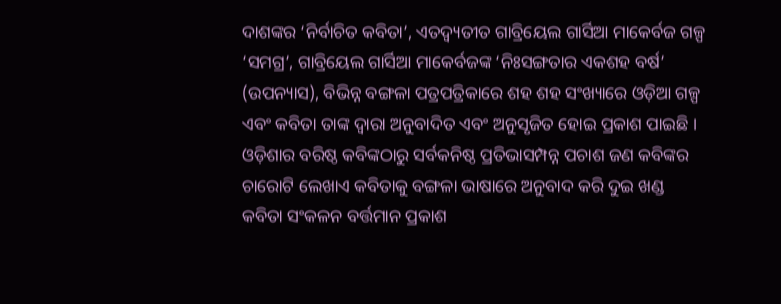ଦାଶଙ୍କର ‘ନିର୍ବାଚିତ କବିତା’, ଏତଦ୍ବ୍ୟତୀତ ଗାବ୍ରିୟେଲ ଗାର୍ସିଆ ମାକେର୍ବଜ ଗଳ୍ପ ‘ସମଗ୍ର’, ଗାବ୍ରିୟେଲ ଗାର୍ସିଆ ମାକେର୍ବଜଙ୍କ ‘ନିଃସଙ୍ଗତାର ଏକଶହ ବର୍ଷ’ (ଉପନ୍ୟାସ), ବିଭିନ୍ନ ବଙ୍ଗଳା ପତ୍ରପତ୍ରିକାରେ ଶହ ଶହ ସଂଖ୍ୟାରେ ଓଡ଼ିଆ ଗଳ୍ପ ଏବଂ କବିତା ତାଙ୍କ ଦ୍ୱାରା ଅନୁବାଦିତ ଏବଂ ଅନୁସୃଜିତ ହୋଇ ପ୍ରକାଶ ପାଇଛି । ଓଡ଼ିଶାର ବରିଷ୍ଠ କବିଙ୍କଠାରୁ ସର୍ବକନିଷ୍ଠ ପ୍ରତିଭାସମ୍ପନ୍ନ ପଚାଶ ଜଣ କବିଙ୍କର ଚାରୋଟି ଲେଖାଏ କବିତାକୁ ବଙ୍ଗଳା ଭାଷାରେ ଅନୁବାଦ କରି ଦୁଇ ଖଣ୍ଡ କବିତା ସଂକଳନ ବର୍ତ୍ତମାନ ପ୍ରକାଶ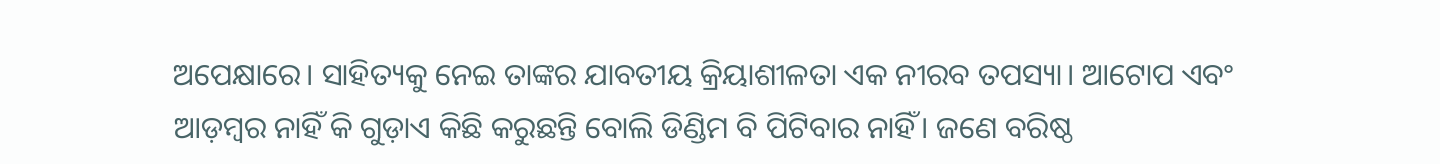ଅପେକ୍ଷାରେ। ସାହିତ୍ୟକୁ ନେଇ ତାଙ୍କର ଯାବତୀୟ କ୍ରିୟାଶୀଳତା ଏକ ନୀରବ ତପସ୍ୟା। ଆଟୋପ ଏବଂ ଆଡ଼ମ୍ବର ନାହିଁ କି ଗୁଡ଼ାଏ କିଛି କରୁଛନ୍ତି ବୋଲି ଡିଣ୍ଡିମ ବି ପିଟିବାର ନାହିଁ। ଜଣେ ବରିଷ୍ଠ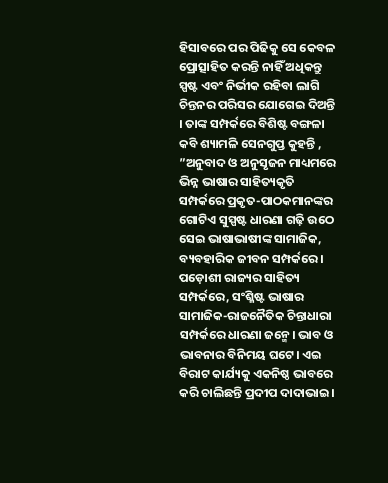ହିସାବରେ ପର ପିଢିକୁ ସେ କେବଳ ପ୍ରୋତ୍ସାହିତ କରନ୍ତି ନାହିଁ ଅଧିକନ୍ତୁ ସ୍ପଷ୍ଟ ଏବଂ ନିର୍ଭୀକ ରହିବା ଲାଗି ଚିନ୍ତନର ପରିସର ଯୋଗେଇ ଦିଅନ୍ତି । ତାଙ୍କ ସମ୍ପର୍କରେ ବିଶିଷ୍ଟ ବଙ୍ଗଳା କବି ଶ୍ୟାମଳି ସେନଗୁପ୍ତ କୁହନ୍ତି , ”ଅନୁବାଦ ଓ ଅନୁସୃଜନ ମାଧ୍ୟମରେ ଭିନ୍ନ ଭାଷାର ସାହିତ୍ୟକୃତି ସମ୍ପର୍କରେ ପ୍ରକୃତ-ପାଠକମାନଙ୍କର ଗୋଟିଏ ସୁସ୍ପଷ୍ଟ ଧାରଣା ଗଢ଼ି ଉଠେ ସେଇ ଭାଷାଭାଷୀଙ୍କ ସାମାଜିକ, ବ୍ୟବହାରିକ ଜୀବନ ସମ୍ପର୍କରେ। ପଡ଼ୋଶୀ ରାଜ୍ୟର ସାହିତ୍ୟ ସମ୍ପର୍କରେ, ସଂଶ୍ଳିଷ୍ଟ ଭାଷାର ସାମାଜିକ-ରାଜନୈତିକ ଚିନ୍ତାଧାରା ସମ୍ପର୍କରେ ଧାରଣା ଜନ୍ମେ। ଭାବ ଓ ଭାବନାର ବିନିମୟ ଘଟେ। ଏଇ ବିରାଟ କାର୍ଯ୍ୟକୁ ଏକନିଷ୍ଠ ଭାବରେ କରି ଚାଲିଛନ୍ତି ପ୍ରଦୀପ ଦାଦାଭାଇ।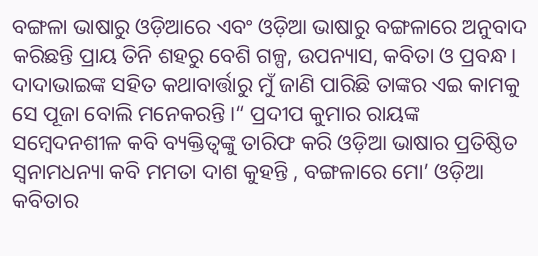ବଙ୍ଗଳା ଭାଷାରୁ ଓଡ଼ିଆରେ ଏବଂ ଓଡ଼ିଆ ଭାଷାରୁ ବଙ୍ଗଳାରେ ଅନୁବାଦ କରିଛନ୍ତି ପ୍ରାୟ ତିନି ଶହରୁ ବେଶି ଗଳ୍ପ, ଉପନ୍ୟାସ, କବିତା ଓ ପ୍ରବନ୍ଧ। ଦାଦାଭାଇଙ୍କ ସହିତ କଥାବାର୍ତ୍ତାରୁ ମୁଁ ଜାଣି ପାରିଛି ତାଙ୍କର ଏଇ କାମକୁ ସେ ପୂଜା ବୋଲି ମନେକରନ୍ତି।“ ପ୍ରଦୀପ କୁମାର ରାୟଙ୍କ ସମ୍ବେଦନଶୀଳ କବି ବ୍ୟକ୍ତିତ୍ୱଙ୍କୁ ତାରିଫ କରି ଓଡ଼ିଆ ଭାଷାର ପ୍ରତିଷ୍ଠିତ ସ୍ବନାମଧନ୍ୟା କବି ମମତା ଦାଶ କୁହନ୍ତି , ବଙ୍ଗଳାରେ ମୋ’ ଓଡ଼ିଆ କବିତାର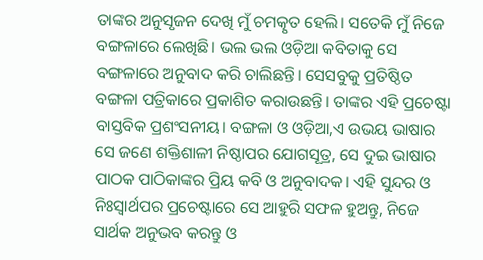ତାଙ୍କର ଅନୁସୃଜନ ଦେଖି ମୁଁ ଚମତ୍କୃତ ହେଲି। ସତେକି ମୁଁ ନିଜେ ବଙ୍ଗଳାରେ ଲେଖିଛି। ଭଲ ଭଲ ଓଡ଼ିଆ କବିତାକୁ ସେ ବଙ୍ଗଳାରେ ଅନୁବାଦ କରି ଚାଲିଛନ୍ତି। ସେସବୁକୁ ପ୍ରତିଷ୍ଠିତ ବଙ୍ଗଳା ପତ୍ରିକାରେ ପ୍ରକାଶିତ କରାଉଛନ୍ତି। ତାଙ୍କର ଏହି ପ୍ରଚେଷ୍ଟା ବାସ୍ତବିକ ପ୍ରଶଂସନୀୟ। ବଙ୍ଗଳା ଓ ଓଡ଼ିଆ,ଏ ଉଭୟ ଭାଷାର ସେ ଜଣେ ଶକ୍ତିଶାଳୀ ନିଷ୍ଠାପର ଯୋଗସୂତ୍ର, ସେ ଦୁଇ ଭାଷାର ପାଠକ ପାଠିକାଙ୍କର ପ୍ରିୟ କବି ଓ ଅନୁବାଦକ। ଏହି ସୁନ୍ଦର ଓ ନିଃସ୍ବାର୍ଥପର ପ୍ରଚେଷ୍ଟାରେ ସେ ଆହୁରି ସଫଳ ହୁଅନ୍ତୁ, ନିଜେ ସାର୍ଥକ ଅନୁଭବ କରନ୍ତୁ ଓ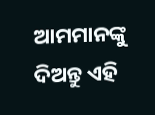ଆମମାନଙ୍କୁ ଦିଅନ୍ତୁ ଏହି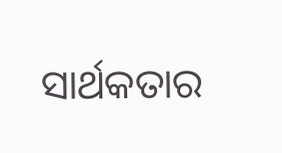ସାର୍ଥକତାର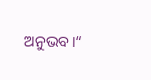ଅନୁଭବ।“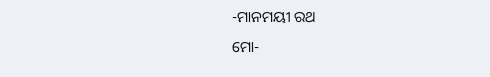-ମାନମୟୀ ରଥ
ମୋ-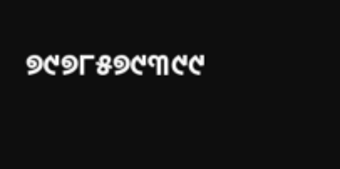୭୯୭୮୫୭୯୩୯୯